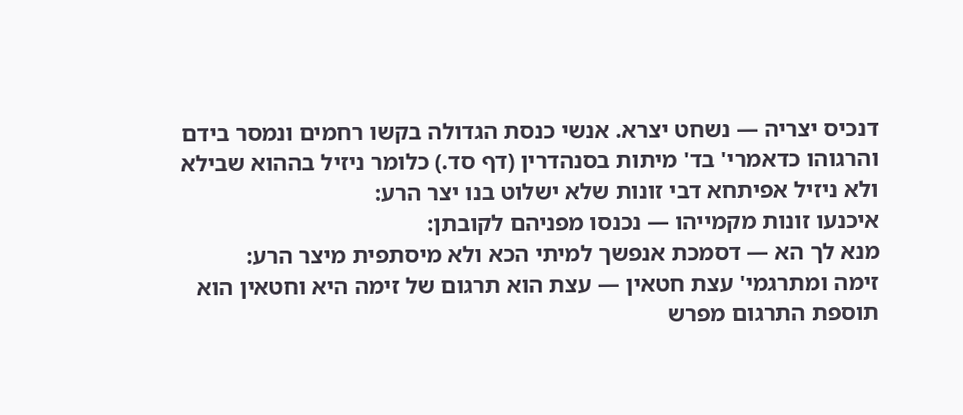דנכיס יצריה — נשחט יצרא. אנשי כנסת הגדולה בקשו רחמים ונמסר בידם והרגוהו כדאמרי' בד' מיתות בסנהדרין (דף סד.) כלומר ניזיל בההוא שבילא ולא ניזיל אפיתחא דבי זונות שלא ישלוט בנו יצר הרע:
איכנעו זונות מקמייהו — נכנסו מפניהם לקובתן:
מנא לך הא — דסמכת אנפשך למיתי הכא ולא מיסתפית מיצר הרע:
זימה ומתרגמי' עצת חטאין — עצת הוא תרגום של זימה היא וחטאין הוא תוספת התרגום מפרש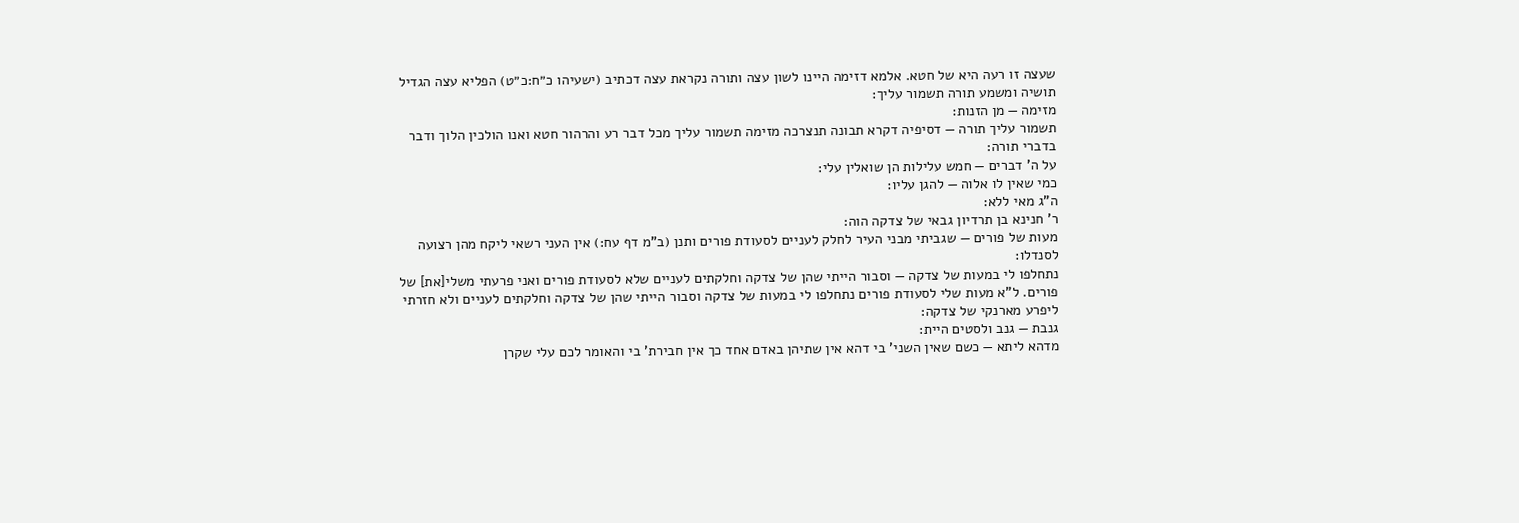שעצה זו רעה היא של חטא. אלמא דזימה היינו לשון עצה ותורה נקראת עצה דכתיב (ישעיהו כ״ח:כ״ט) הפליא עצה הגדיל תושיה ומשמע תורה תשמור עליך:
מזימה — מן הזנות:
תשמור עליך תורה — דסיפיה דקרא תבונה תנצרכה מזימה תשמור עליך מכל דבר רע והרהור חטא ואנו הולכין הלוך ודבר בדברי תורה:
על ה' דברים — חמש עלילות הן שואלין עלי:
כמי שאין לו אלוה — להגן עליו:
ה"ג מאי ללא:
ר' חנינא בן תרדיון גבאי של צדקה הוה:
מעות של פורים — שגביתי מבני העיר לחלק לעניים לסעודת פורים ותנן (ב"מ דף עח:) אין העני רשאי ליקח מהן רצועה לסנדלו:
נתחלפו לי במעות של צדקה — וסבור הייתי שהן של צדקה וחלקתים לעניים שלא לסעודת פורים ואני פרעתי משלי[את] של פורים. ל"א מעות שלי לסעודת פורים נתחלפו לי במעות של צדקה וסבור הייתי שהן של צדקה וחלקתים לעניים ולא חזרתי ליפרע מארנקי של צדקה:
גנבת — גנב ולסטים היית:
מדהא ליתא — כשם שאין השני' בי דהא אין שתיהן באדם אחד כך אין חבירת' בי והאומר לכם עלי שקרן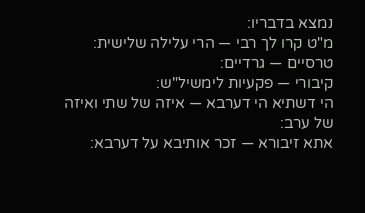נמצא בדבריו:
מ"ט קרו לך רבי — הרי עלילה שלישית:
טרסיים — גרדיים:
קיבורי — פקעיות לימשיל"ש:
הי דשתיא הי דערבא — איזה של שתי ואיזה של ערב:
אתא זיבורא — זכר אותיבא על דערבא: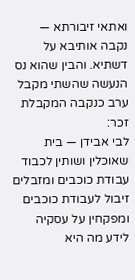ואתאי זיבורתא — נקבה אותיבא על דשתיא. והבין שהוא נס הנעשה שהשתי מקבל ערב כנקבה המקבלת זכר:
לבי אבידן — בית שאוכלין ושותין לכבוד עבודת כוכבים ומזבלים זיבול לעבודת כוכבים ומפקחין על עסקיה לידע מה היא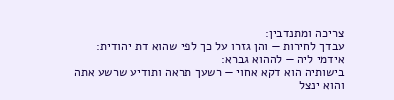צריכה ומתנדבין:
עבדך לחירות — והן גזרו על כך לפי שהוא דת יהודית:
אידמי ליה — לההוא גברא:
בישותיה הוא דקא אחוי — רשעך תראה ותודיע שרשע אתה והוא ינצל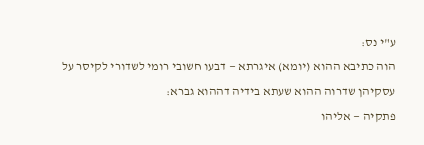ע"י נס:
הוה כתיבא ההוא (יומא) איגרתא — דבעו חשובי רומי לשדורי לקיסר על עסקיהן שדרוה ההוא שעתא בידיה דההוא גברא:
פתקיה — אליהו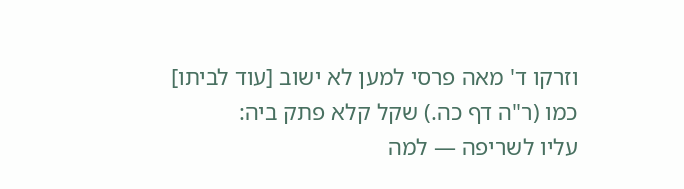וזרקו ד' מאה פרסי למען לא ישוב [עוד לביתו] כמו (ר"ה דף כה.) שקל קלא פתק ביה:
עליו לשריפה — למה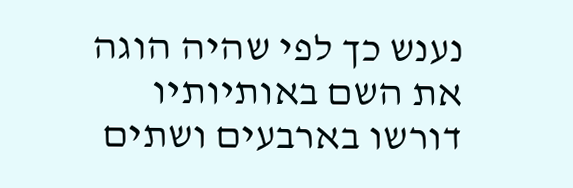נענש כך לפי שהיה הוגה את השם באותיותיו דורשו בארבעים ושתים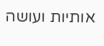אותיות ועושה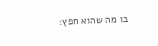בו מה שהוא חפץ: